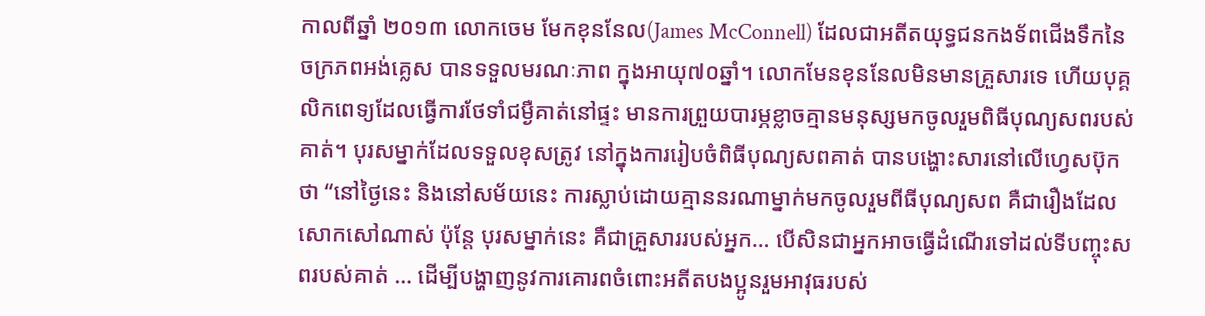កាលពីឆ្នាំ ២០១៣ លោកចេម មែកខុននែល(James McConnell) ដែលជាអតីតយុទ្ធជនកងទ័ពជើងទឹកនៃចក្រភពអង់គ្លេស បានទទួលមរណៈភាព ក្នុងអាយុ៧០ឆ្នាំ។ លោកមែនខុននែលមិនមានគ្រួសារទេ ហើយបុគ្គលិកពេទ្យដែលធ្វើការថែទាំជម្ងឺគាត់នៅផ្ទះ មានការព្រួយបារម្ភខ្លាចគ្មានមនុស្សមកចូលរួមពិធីបុណ្យសពរបស់គាត់។ បុរសម្នាក់ដែលទទួលខុសត្រូវ នៅក្នុងការរៀបចំពិធីបុណ្យសពគាត់ បានបង្ហោះសារនៅលើហ្វេសប៊ុកថា “នៅថ្ងៃនេះ និងនៅសម័យនេះ ការស្លាប់ដោយគ្មាននរណាម្នាក់មកចូលរួមពីធីបុណ្យសព គឺជារឿងដែលសោកសៅណាស់ ប៉ុន្តែ បុរសម្នាក់នេះ គឺជាគ្រួសាររបស់អ្នក… បើសិនជាអ្នកអាចធ្វើដំណើរទៅដល់ទីបញ្ចុះសពរបស់គាត់ … ដើម្បីបង្ហាញនូវការគោរពចំពោះអតីតបងប្អូនរួមអាវុធរបស់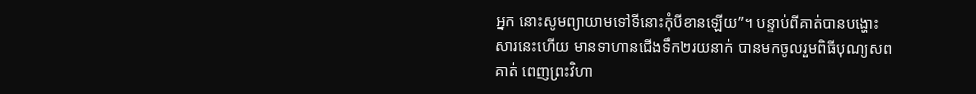អ្នក នោះសូមព្យាយាមទៅទីនោះកុំបីខានឡើយ”។ បន្ទាប់ពីគាត់បានបង្ហោះសារនេះហើយ មានទាហានជើងទឹក២រយនាក់ បានមកចូលរួមពិធីបុណ្យសពគាត់ ពេញព្រះវិហា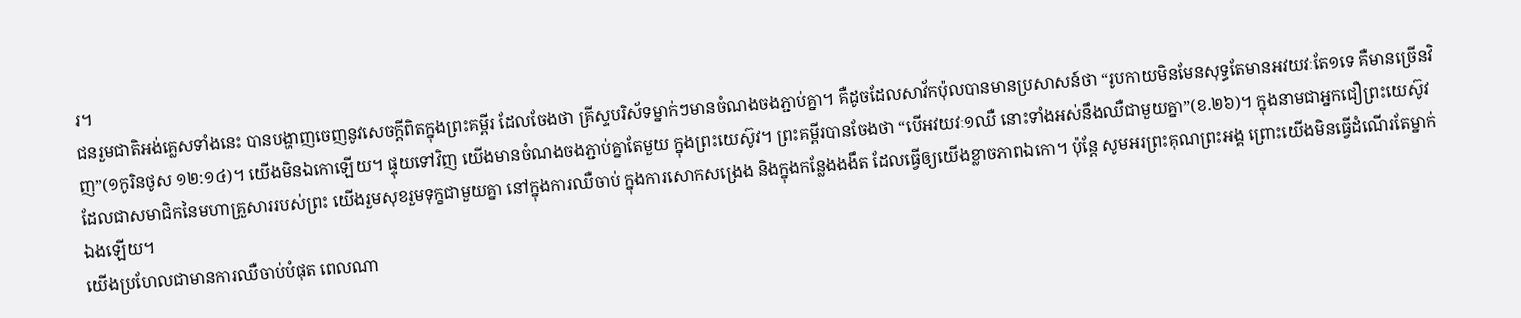រ។
ជនរួមជាតិអង់គ្លេសទាំងនេះ បានបង្ហាញចេញនូវសេចក្តីពិតក្នុងព្រះគម្ពីរ ដែលចែងថា គ្រីស្ទបរិស័ទម្នាក់ៗមានចំណងចងភ្ជាប់គ្នា។ គឺដូចដែលសាវ័កប៉ុលបានមានប្រសាសន៍ថា “រូបកាយមិនមែនសុទ្ធតែមានអវយវៈតែ១ទេ គឺមានច្រើនវិញ”(១កូរិនថូស ១២:១៤)។ យើងមិនឯកោឡើយ។ ផ្ទុយទៅវិញ យើងមានចំណងចងភ្ជាប់គ្នាតែមួយ ក្នុងព្រះយេស៊ូវ។ ព្រះគម្ពីរបានចែងថា “បើអវយវៈ១ឈឺ នោះទាំងអស់នឹងឈឺជាមួយគ្នា”(ខ.២៦)។ ក្នុងនាមជាអ្នកជឿព្រះយេស៊ូវ ដែលជាសមាជិកនៃមហាគ្រួសាររបស់ព្រះ យើងរួមសុខរួមទុក្ខជាមួយគ្នា នៅក្នុងការឈឺចាប់ ក្នុងការសោកសង្រេង និងក្នុងកន្លែងងងឹត ដែលធ្វើឲ្យយើងខ្លាចភាពឯកោ។ ប៉ុន្តែ សូមអរព្រះគុណព្រះអង្គ ព្រោះយើងមិនធ្វើដំណើរតែម្នាក់ឯងឡើយ។
យើងប្រហែលជាមានការឈឺចាប់បំផុត ពេលណា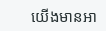យើងមានអា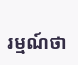រម្មណ៍ថា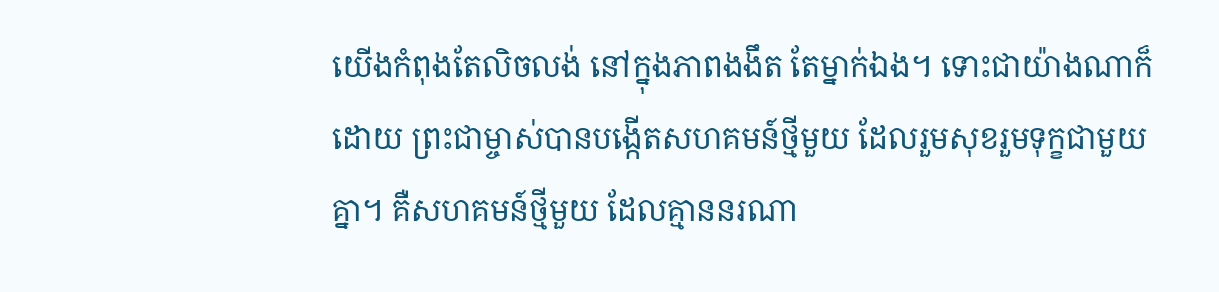យើងកំពុងតែលិចលង់ នៅក្នុងភាពងងឹត តែម្នាក់ឯង។ ទោះជាយ៉ាងណាក៏ដោយ ព្រះជាម្ចាស់បានបង្កើតសហគមន៍ថ្មីមួយ ដែលរួមសុខរួមទុក្ខជាមួយគ្នា។ គឺសហគមន៍ថ្មីមួយ ដែលគ្មាននរណា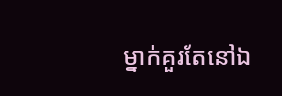ម្នាក់គួរតែនៅឯ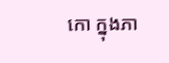កោ ក្នុងភា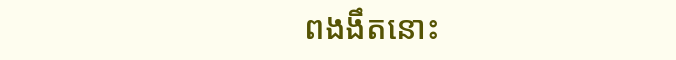ពងងឹតនោះ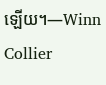ឡើយ។—Winn Collier